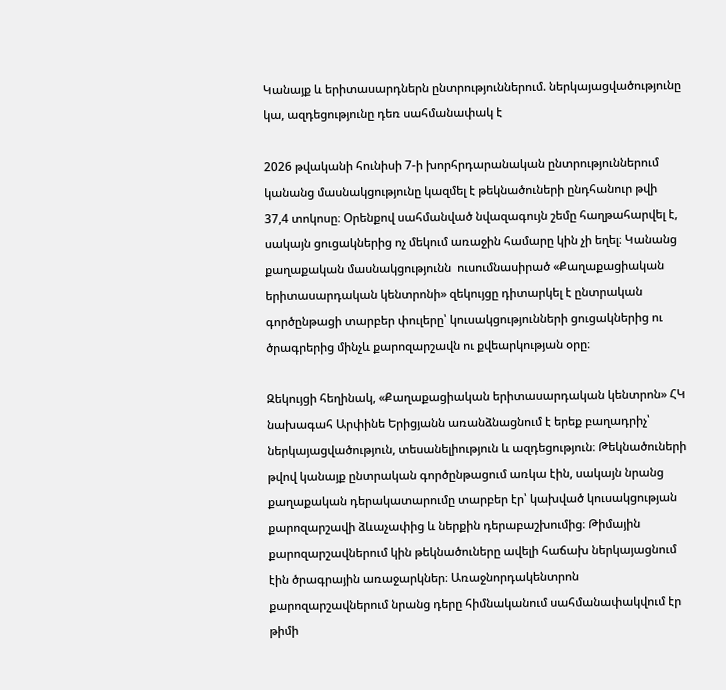Կանայք և երիտասարդներն ընտրություններում. ներկայացվածությունը կա, ազդեցությունը դեռ սահմանափակ է

2026 թվականի հունիսի 7-ի խորհրդարանական ընտրություններում կանանց մասնակցությունը կազմել է թեկնածուների ընդհանուր թվի 37,4 տոկոսը։ Օրենքով սահմանված նվազագույն շեմը հաղթահարվել է, սակայն ցուցակներից ոչ մեկում առաջին համարը կին չի եղել։ Կանանց քաղաքական մասնակցությունն  ուսումնասիրած «Քաղաքացիական երիտասարդական կենտրոնի» զեկույցը դիտարկել է ընտրական գործընթացի տարբեր փուլերը՝ կուսակցությունների ցուցակներից ու ծրագրերից մինչև քարոզարշավն ու քվեարկության օրը։

Զեկույցի հեղինակ, «Քաղաքացիական երիտասարդական կենտրոն» ՀԿ նախագահ Արփինե Երիցյանն առանձնացնում է երեք բաղադրիչ՝ ներկայացվածություն, տեսանելիություն և ազդեցություն։ Թեկնածուների թվով կանայք ընտրական գործընթացում առկա էին, սակայն նրանց քաղաքական դերակատարումը տարբեր էր՝ կախված կուսակցության քարոզարշավի ձևաչափից և ներքին դերաբաշխումից։ Թիմային քարոզարշավներում կին թեկնածուները ավելի հաճախ ներկայացնում էին ծրագրային առաջարկներ։ Առաջնորդակենտրոն քարոզարշավներում նրանց դերը հիմնականում սահմանափակվում էր թիմի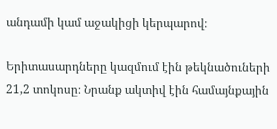անդամի կամ աջակիցի կերպարով։

Երիտասարդները կազմում էին թեկնածուների 21,2 տոկոսը։ Նրանք ակտիվ էին համայնքային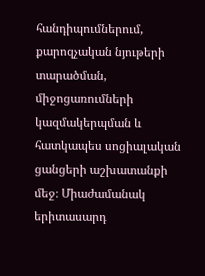հանդիպումներում, քարոզչական նյութերի տարածման, միջոցառումների կազմակերպման և հատկապես սոցիալական ցանցերի աշխատանքի մեջ։ Միաժամանակ երիտասարդ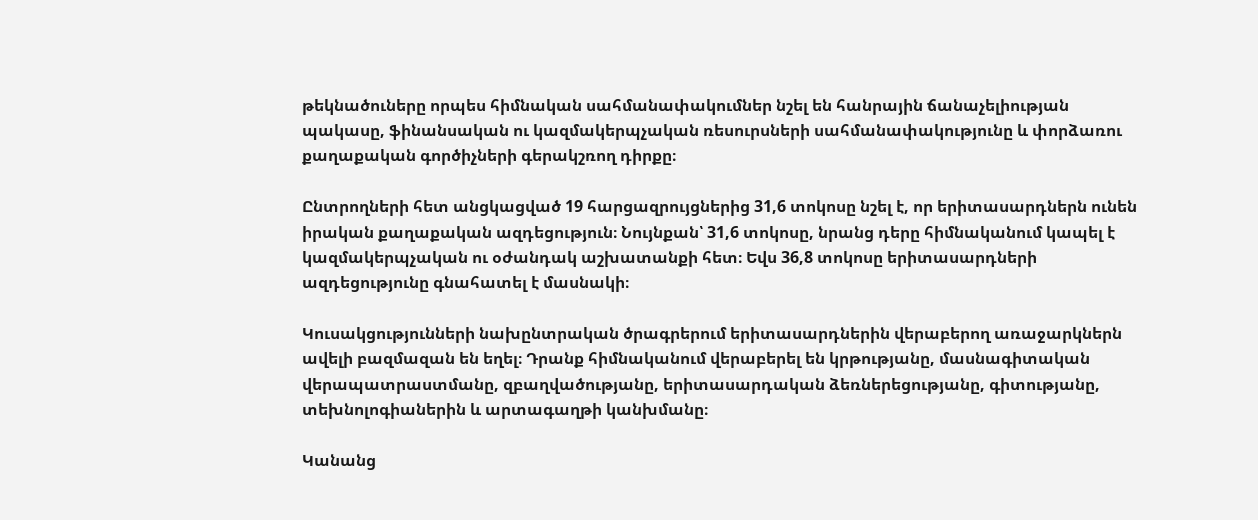թեկնածուները որպես հիմնական սահմանափակումներ նշել են հանրային ճանաչելիության պակասը, ֆինանսական ու կազմակերպչական ռեսուրսների սահմանափակությունը և փորձառու քաղաքական գործիչների գերակշռող դիրքը։

Ընտրողների հետ անցկացված 19 հարցազրույցներից 31,6 տոկոսը նշել է, որ երիտասարդներն ունեն իրական քաղաքական ազդեցություն։ Նույնքան՝ 31,6 տոկոսը, նրանց դերը հիմնականում կապել է կազմակերպչական ու օժանդակ աշխատանքի հետ։ Եվս 36,8 տոկոսը երիտասարդների ազդեցությունը գնահատել է մասնակի։

Կուսակցությունների նախընտրական ծրագրերում երիտասարդներին վերաբերող առաջարկներն ավելի բազմազան են եղել։ Դրանք հիմնականում վերաբերել են կրթությանը, մասնագիտական վերապատրաստմանը, զբաղվածությանը, երիտասարդական ձեռներեցությանը, գիտությանը, տեխնոլոգիաներին և արտագաղթի կանխմանը։

Կանանց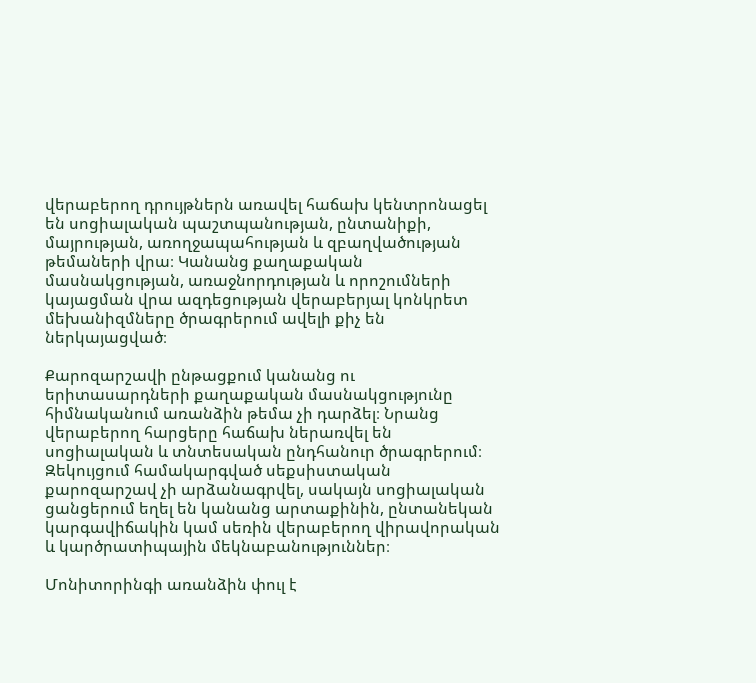վերաբերող դրույթներն առավել հաճախ կենտրոնացել են սոցիալական պաշտպանության, ընտանիքի, մայրության, առողջապահության և զբաղվածության թեմաների վրա։ Կանանց քաղաքական մասնակցության, առաջնորդության և որոշումների կայացման վրա ազդեցության վերաբերյալ կոնկրետ մեխանիզմները ծրագրերում ավելի քիչ են ներկայացված։

Քարոզարշավի ընթացքում կանանց ու երիտասարդների քաղաքական մասնակցությունը հիմնականում առանձին թեմա չի դարձել։ Նրանց վերաբերող հարցերը հաճախ ներառվել են սոցիալական և տնտեսական ընդհանուր ծրագրերում։ Զեկույցում համակարգված սեքսիստական քարոզարշավ չի արձանագրվել, սակայն սոցիալական ցանցերում եղել են կանանց արտաքինին, ընտանեկան կարգավիճակին կամ սեռին վերաբերող վիրավորական և կարծրատիպային մեկնաբանություններ։

Մոնիտորինգի առանձին փուլ է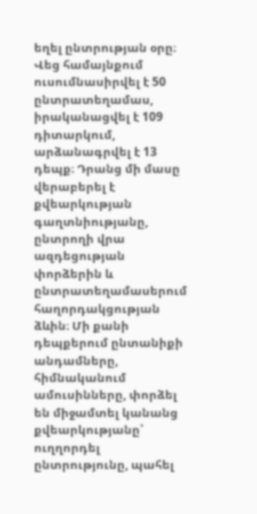եղել ընտրության օրը։ Վեց համայնքում ուսումնասիրվել է 50 ընտրատեղամաս, իրականացվել է 109 դիտարկում, արձանագրվել է 13 դեպք։ Դրանց մի մասը վերաբերել է քվեարկության գաղտնիությանը, ընտրողի վրա ազդեցության փորձերին և ընտրատեղամասերում հաղորդակցության ձևին։ Մի քանի դեպքերում ընտանիքի անդամները, հիմնականում ամուսինները, փորձել են միջամտել կանանց քվեարկությանը՝ ուղղորդել ընտրությունը, պահել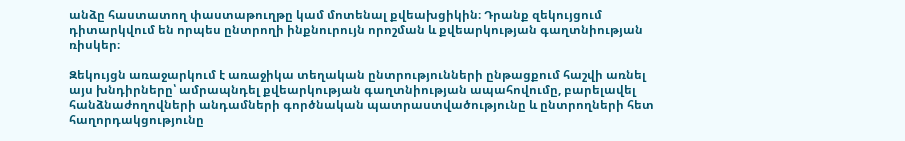անձը հաստատող փաստաթուղթը կամ մոտենալ քվեախցիկին։ Դրանք զեկույցում դիտարկվում են որպես ընտրողի ինքնուրույն որոշման և քվեարկության գաղտնիության ռիսկեր։

Զեկույցն առաջարկում է առաջիկա տեղական ընտրությունների ընթացքում հաշվի առնել այս խնդիրները՝ ամրապնդել քվեարկության գաղտնիության ապահովումը, բարելավել հանձնաժողովների անդամների գործնական պատրաստվածությունը և ընտրողների հետ հաղորդակցությունը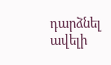դարձնել ավելի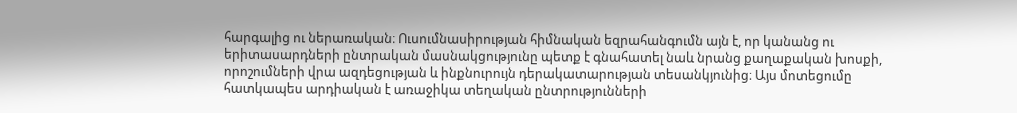հարգալից ու ներառական։ Ուսումնասիրության հիմնական եզրահանգումն այն է, որ կանանց ու երիտասարդների ընտրական մասնակցությունը պետք է գնահատել նաև նրանց քաղաքական խոսքի, որոշումների վրա ազդեցության և ինքնուրույն դերակատարության տեսանկյունից։ Այս մոտեցումը հատկապես արդիական է առաջիկա տեղական ընտրությունների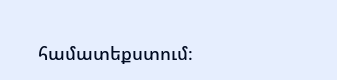համատեքստում։